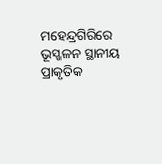ମହେନ୍ଦ୍ରଗିରିରେ ଭୂସ୍ଖଳନ ସ୍ଥାନୀୟ ପ୍ରାକୃତିକ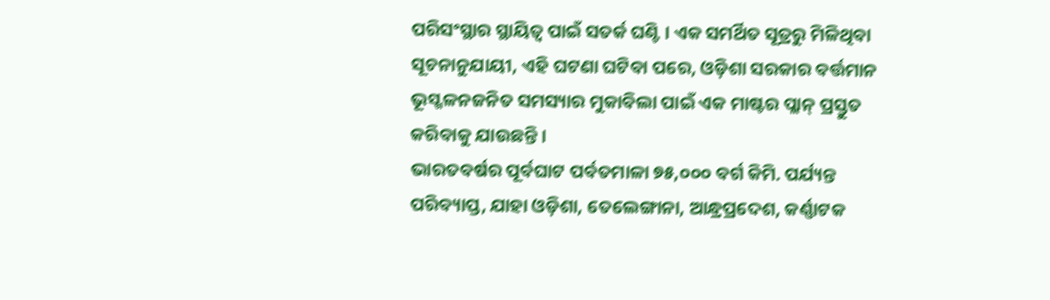ପରିସଂସ୍ଥାର ସ୍ଥାୟିତ୍ୱ ପାଇଁ ସତର୍କ ଘଣ୍ଟି । ଏକ ସମର୍ଥିତ ସୂତ୍ରରୁ ମିଳିଥିବା ସୂଚନାନୁଯାୟୀ, ଏହି ଘଟଣା ଘଟିବା ପରେ, ଓଡ଼ିଶା ସରକାର ବର୍ତ୍ତମାନ ଭୂସ୍ଖଳନଜନିତ ସମସ୍ୟାର ମୁକାବିଲା ପାଇଁ ଏକ ମାଷ୍ଟର ପ୍ଲାନ୍ ପ୍ରସ୍ତୁତ କରିବାକୁ ଯାଉଛନ୍ତି ।
ଭାରତବର୍ଷର ପୂର୍ବଘାଟ ପର୍ବତମାଳା ୭୫,୦୦୦ ବର୍ଗ କିମି. ପର୍ଯ୍ୟନ୍ତ ପରିବ୍ୟାପ୍ତ, ଯାହା ଓଡ଼ିଶା, ତେଲେଙ୍ଗାନା, ଆନ୍ଧ୍ରପ୍ରଦେଶ, କର୍ଣ୍ଣାଟକ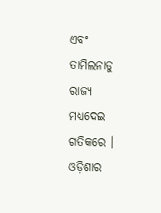ଏବଂ ତାମିଲନାଡୁ ରାଜ୍ୟ ମଧ୍ୟଦେଇ ଗତିକରେ । ଓଡ଼ିଶାର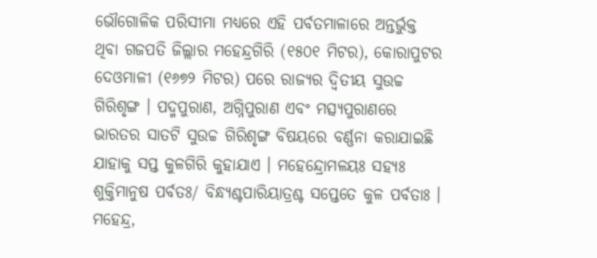ଭୌଗୋଳିକ ପରିସୀମା ମଧ୍ୟରେ ଏହି ପର୍ବତମାଳାରେ ଅନ୍ତର୍ଭୁକ୍ତ ଥିବା ଗଜପତି ଜିଲ୍ଲାର ମହେନ୍ଦ୍ରଗିରି (୧୫୦୧ ମିଟର), କୋରାପୁଟର ଦେଓମାଳୀ (୧୬୭୨ ମିଟର) ପରେ ରାଜ୍ୟର ଦ୍ୱିତୀୟ ସୁଉଚ୍ଚ ଗିରିଶୃଙ୍ଗ । ପଦ୍ମପୁରାଣ, ଅଗ୍ନିପୁରାଣ ଏବଂ ମତ୍ସ୍ୟପୁରାଣରେ ଭାରତର ସାତଟି ସୁଉଚ୍ଚ ଗିରିଶୃଙ୍ଗ ବିଷୟରେ ବର୍ଣ୍ଣନା କରାଯାଇଛି ଯାହାକୁ ସପ୍ତ କୁଳଗିରି କୁହାଯାଏ । ମହେନ୍ଦ୍ରୋମଳୟଃ ସହ୍ୟଃ ଶୁକ୍ତିମାନୁଷ ପର୍ବତଃ/ ବିନ୍ଧ୍ୟଶ୍ଚପାରିୟାତ୍ରଶ୍ଚ ସପ୍ତେତେ କୁଳ ପର୍ବତାଃ । ମହେନ୍ଦ୍ର,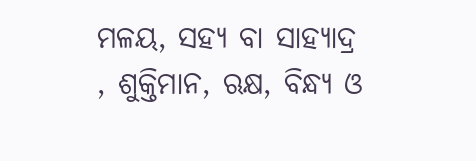ମଳୟ, ସହ୍ୟ ବା ସାହ୍ୟାଦ୍ର , ଶୁକ୍ତିମାନ, ଋକ୍ଷ, ବିନ୍ଧ୍ୟ ଓ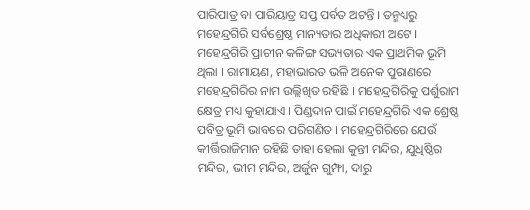ପାରିପାତ୍ର ବା ପାରିୟାତ୍ର ସପ୍ତ ପର୍ବତ ଅଟନ୍ତି । ତନ୍ମଧ୍ୟରୁ ମହେନ୍ଦ୍ରଗିରି ସର୍ବଶ୍ରେଷ୍ଠ ମାନ୍ୟତାର ଅଧିକାରୀ ଅଟେ । ମହେନ୍ଦ୍ରଗିରି ପ୍ରାଚୀନ କଳିଙ୍ଗ ସଭ୍ୟତାର ଏକ ପ୍ରାଥମିକ ଭୂମି ଥିଲା । ରାମାୟଣ, ମହାଭାରତ ଭଳି ଅନେକ ପୁରାଣରେ ମହେନ୍ଦ୍ରଗିରିର ନାମ ଉଲ୍ଲିଖିତ ରହିଛି । ମହେନ୍ଦ୍ରଗିରିକୁ ପର୍ଶୁରାମ କ୍ଷେତ୍ର ମଧ୍ୟ କୁହାଯାଏ । ପିଣ୍ଡଦାନ ପାଇଁ ମହେନ୍ଦ୍ରଗିରି ଏକ ଶ୍ରେଷ୍ଠ ପବିତ୍ର ଭୂମି ଭାବରେ ପରିଗଣିତ । ମହେନ୍ଦ୍ରଗିରିରେ ଯେଉଁ କୀର୍ତ୍ତିରାଜିମାନ ରହିଛି ତାହା ହେଲା କୁନ୍ତୀ ମନ୍ଦିର, ଯୁଧିଷ୍ଠିର ମନ୍ଦିର, ଭୀମ ମନ୍ଦିର, ଅର୍ଜୁନ ଗୁମ୍ଫା, ଦାରୁ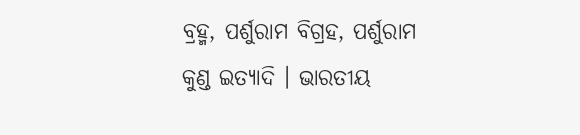ବ୍ରହ୍ମ, ପର୍ଶୁରାମ ବିଗ୍ରହ, ପର୍ଶୁରାମ କୁଣ୍ଡ ଇତ୍ୟାଦି । ଭାରତୀୟ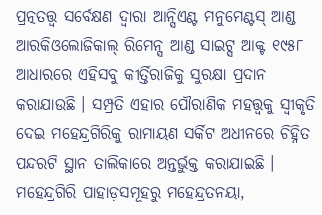ପ୍ରତ୍ନତତ୍ତ୍ୱ ସର୍ବେକ୍ଷଣ ଦ୍ୱାରା ଆନ୍ସିଏଣ୍ଟ ମନୁମେଣ୍ଟସ୍ ଆଣ୍ଡ ଆରକିଓଲୋଜିକାଲ୍ ରିମେନ୍ସ ଆଣ୍ଡ ସାଇଟ୍ସ ଆକ୍ଟ ୧୯୫୮ ଆଧାରରେ ଏହିସବୁ କୀର୍ତ୍ତିରାଜିକୁ ସୁରକ୍ଷା ପ୍ରଦାନ କରାଯାଉଛି । ସମ୍ପ୍ରତି ଏହାର ପୌରାଣିକ ମହତ୍ତ୍ୱକୁ ସ୍ୱୀକୃତି ଦେଇ ମହେନ୍ଦ୍ରଗିରିକୁ ରାମାୟଣ ସର୍କିଟ ଅଧୀନରେ ଚିହ୍ନିତ ପନ୍ଦରଟି ସ୍ଥାନ ତାଲିକାରେ ଅନ୍ତର୍ଭୁକ୍ତ କରାଯାଇଛି ।
ମହେନ୍ଦ୍ରଗିରି ପାହାଡ଼ସମୂହରୁ ମହେନ୍ଦ୍ରତନୟା,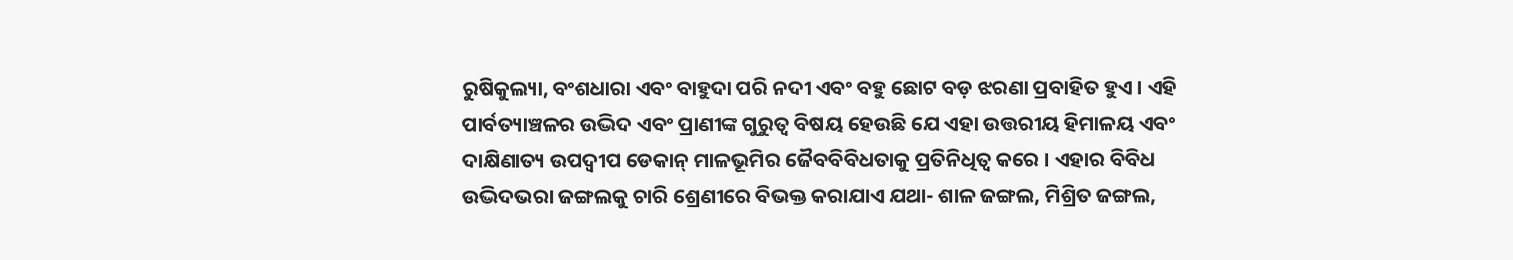ରୁଷିକୁଲ୍ୟା, ବଂଶଧାରା ଏବଂ ବାହୁଦା ପରି ନଦୀ ଏବଂ ବହୁ ଛୋଟ ବଡ଼ ଝରଣା ପ୍ରବାହିତ ହୁଏ । ଏହି ପାର୍ବତ୍ୟାଞ୍ଚଳର ଉଦ୍ଭିଦ ଏବଂ ପ୍ରାଣୀଙ୍କ ଗୁରୁତ୍ୱ ବିଷୟ ହେଉଛି ଯେ ଏହା ଉତ୍ତରୀୟ ହିମାଳୟ ଏବଂ ଦାକ୍ଷିଣାତ୍ୟ ଉପଦ୍ୱୀପ ଡେକାନ୍ ମାଳଭୂମିର ଜୈବବିବିଧତାକୁ ପ୍ରତିନିଧିତ୍ୱ କରେ । ଏହାର ବିବିଧ ଉଦ୍ଭିଦଭରା ଜଙ୍ଗଲକୁ ଚାରି ଶ୍ରେଣୀରେ ବିଭକ୍ତ କରାଯାଏ ଯଥା- ଶାଳ ଜଙ୍ଗଲ, ମିଶ୍ରିତ ଜଙ୍ଗଲ,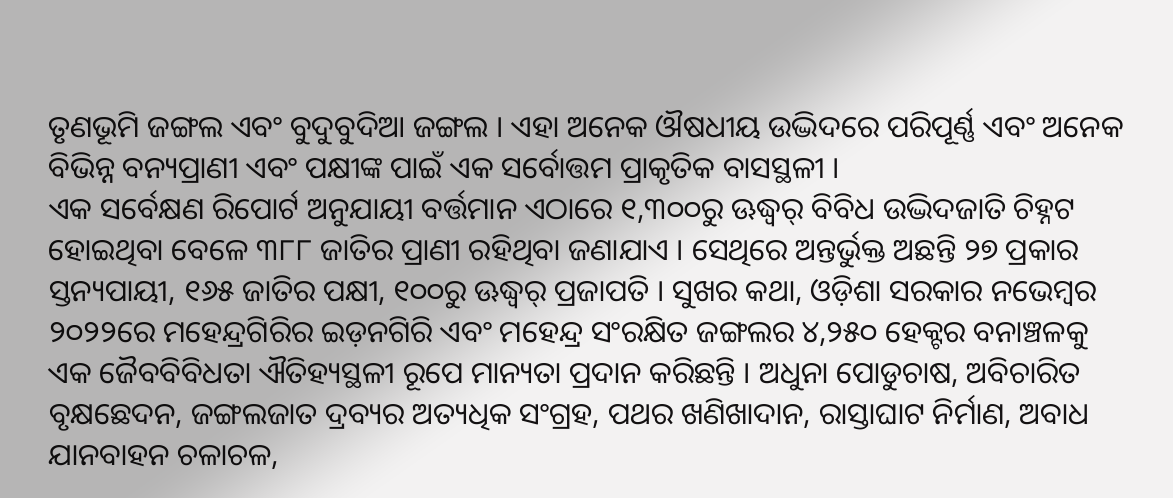ତୃଣଭୂମି ଜଙ୍ଗଲ ଏବଂ ବୁଦୁବୁଦିଆ ଜଙ୍ଗଲ । ଏହା ଅନେକ ଔଷଧୀୟ ଉଦ୍ଭିଦରେ ପରିପୂର୍ଣ୍ଣ ଏବଂ ଅନେକ ବିଭିନ୍ନ ବନ୍ୟପ୍ରାଣୀ ଏବଂ ପକ୍ଷୀଙ୍କ ପାଇଁ ଏକ ସର୍ବୋତ୍ତମ ପ୍ରାକୃତିକ ବାସସ୍ଥଳୀ ।
ଏକ ସର୍ବେକ୍ଷଣ ରିପୋର୍ଟ ଅନୁଯାୟୀ ବର୍ତ୍ତମାନ ଏଠାରେ ୧,୩୦୦ରୁ ଊଦ୍ଧ୍ୱର୍ ବିବିଧ ଉଦ୍ଭିଦଜାତି ଚିହ୍ନଟ ହୋଇଥିବା ବେଳେ ୩୮୮ ଜାତିର ପ୍ରାଣୀ ରହିଥିବା ଜଣାଯାଏ । ସେଥିରେ ଅନ୍ତର୍ଭୁକ୍ତ ଅଛନ୍ତି ୨୭ ପ୍ରକାର ସ୍ତନ୍ୟପାୟୀ, ୧୬୫ ଜାତିର ପକ୍ଷୀ, ୧୦୦ରୁ ଊଦ୍ଧ୍ୱର୍ ପ୍ରଜାପତି । ସୁଖର କଥା, ଓଡ଼ିଶା ସରକାର ନଭେମ୍ବର ୨୦୨୨ରେ ମହେନ୍ଦ୍ରଗିରିର ଇଡ଼ନଗିରି ଏବଂ ମହେନ୍ଦ୍ର ସଂରକ୍ଷିତ ଜଙ୍ଗଲର ୪,୨୫୦ ହେକ୍ଟର ବନାଞ୍ଚଳକୁ ଏକ ଜୈବବିବିଧତା ଐତିହ୍ୟସ୍ଥଳୀ ରୂପେ ମାନ୍ୟତା ପ୍ରଦାନ କରିଛନ୍ତି । ଅଧୁନା ପୋଡୁଚାଷ, ଅବିଚାରିତ ବୃକ୍ଷଛେଦନ, ଜଙ୍ଗଲଜାତ ଦ୍ରବ୍ୟର ଅତ୍ୟଧିକ ସଂଗ୍ରହ, ପଥର ଖଣିଖାଦାନ, ରାସ୍ତାଘାଟ ନିର୍ମାଣ, ଅବାଧ ଯାନବାହନ ଚଳାଚଳ,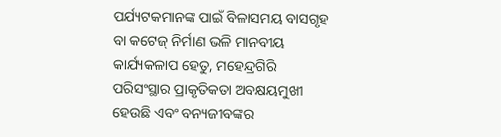ପର୍ଯ୍ୟଟକମାନଙ୍କ ପାଇଁ ବିଳାସମୟ ବାସଗୃହ ବା କଟେଜ୍ ନିର୍ମାଣ ଭଳି ମାନବୀୟ କାର୍ଯ୍ୟକଳାପ ହେତୁ, ମହେନ୍ଦ୍ରଗିରି ପରିସଂସ୍ଥାର ପ୍ରାକୃତିକତା ଅବକ୍ଷୟମୁଖୀ ହେଉଛି ଏବଂ ବନ୍ୟଜୀବଙ୍କର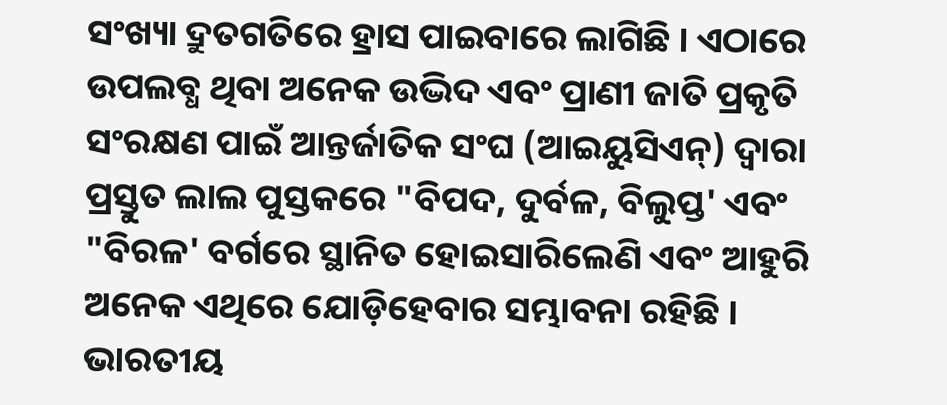ସଂଖ୍ୟା ଦ୍ରୁତଗତିରେ ହ୍ରାସ ପାଇବାରେ ଲାଗିଛି । ଏଠାରେ ଉପଲବ୍ଧ ଥିବା ଅନେକ ଉଦ୍ଭିଦ ଏବଂ ପ୍ରାଣୀ ଜାତି ପ୍ରକୃତି ସଂରକ୍ଷଣ ପାଇଁ ଆନ୍ତର୍ଜାତିକ ସଂଘ (ଆଇୟୁସିଏନ୍) ଦ୍ୱାରା ପ୍ରସ୍ତୁତ ଲାଲ ପୁସ୍ତକରେ "ବିପଦ, ଦୁର୍ବଳ, ବିଲୁପ୍ତ' ଏବଂ "ବିରଳ' ବର୍ଗରେ ସ୍ଥାନିତ ହୋଇସାରିଲେଣି ଏବଂ ଆହୁରି ଅନେକ ଏଥିରେ ଯୋଡ଼ିହେବାର ସମ୍ଭାବନା ରହିଛି ।
ଭାରତୀୟ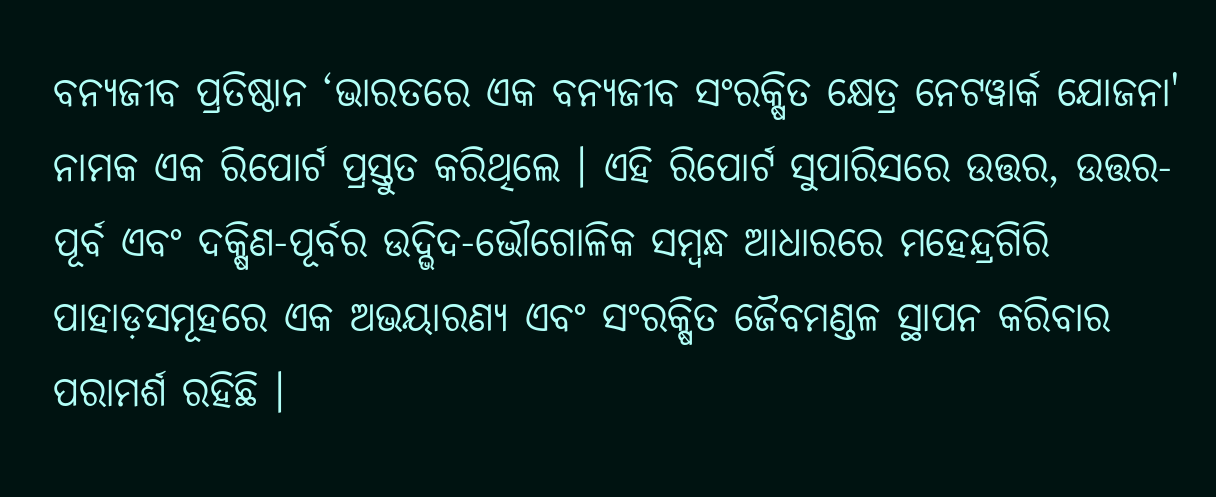ବନ୍ୟଜୀବ ପ୍ରତିଷ୍ଠାନ ‘ଭାରତରେ ଏକ ବନ୍ୟଜୀବ ସଂରକ୍ଷିତ କ୍ଷେତ୍ର ନେଟୱାର୍କ ଯୋଜନା' ନାମକ ଏକ ରିପୋର୍ଟ ପ୍ରସ୍ତୁତ କରିଥିଲେ । ଏହି ରିପୋର୍ଟ ସୁପାରିସରେ ଉତ୍ତର, ଉତ୍ତର-ପୂର୍ବ ଏବଂ ଦକ୍ଷିଣ-ପୂର୍ବର ଉଦ୍ଭିଦ-ଭୌଗୋଳିକ ସମ୍ବନ୍ଧ ଆଧାରରେ ମହେନ୍ଦ୍ରଗିରି ପାହାଡ଼ସମୂହରେ ଏକ ଅଭୟାରଣ୍ୟ ଏବଂ ସଂରକ୍ଷିତ ଜୈବମଣ୍ଡଳ ସ୍ଥାପନ କରିବାର ପରାମର୍ଶ ରହିଛି ।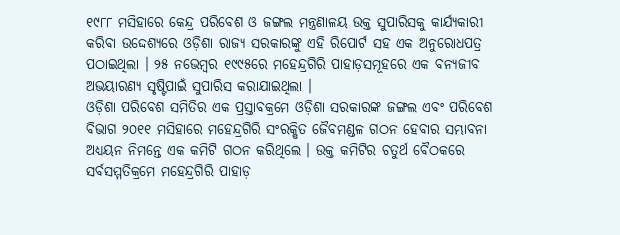୧୯୮୮ ମସିହାରେ କେନ୍ଦ୍ର ପରିବେଶ ଓ ଜଙ୍ଗଲ ମନ୍ତ୍ରଣାଳୟ ଉକ୍ତ ସୁପାରିସକୁ କାର୍ଯ୍ୟକାରୀ କରିବା ଉଦ୍ଦେଶ୍ୟରେ ଓଡ଼ିଶା ରାଜ୍ୟ ସରକାରଙ୍କୁ ଏହି ରିପୋର୍ଟ ସହ ଏକ ଅନୁରୋଧପତ୍ର ପଠାଇଥିଲା । ୨୫ ନଭେମ୍ବର ୧୯୯୫ରେ ମହେନ୍ଦ୍ରଗିରି ପାହାଡ଼ସମୂହରେ ଏକ ବନ୍ୟଜୀବ ଅଭୟାରଣ୍ୟ ସୃଷ୍ଟିପାଇଁ ସୁପାରିସ କରାଯାଇଥିଲା ।
ଓଡ଼ିଶା ପରିବେଶ ସମିତିର ଏକ ପ୍ରସ୍ତାବକ୍ରମେ ଓଡ଼ିଶା ସରକାରଙ୍କ ଜଙ୍ଗଲ ଏବଂ ପରିବେଶ ବିଭାଗ ୨୦୧୧ ମସିହାରେ ମହେନ୍ଦ୍ରଗିରି ସଂରକ୍ଷିତ ଜୈବମଣ୍ଡଳ ଗଠନ ହେବାର ସମ୍ଭାବନା ଅଧ୍ୟୟନ ନିମନ୍ତେ ଏକ କମିଟି ଗଠନ କରିଥିଲେ । ଉକ୍ତ କମିଟିର ଚତୁର୍ଥ ବୈଠକରେ ସର୍ବସମ୍ମତିକ୍ରମେ ମହେନ୍ଦ୍ରଗିରି ପାହାଡ଼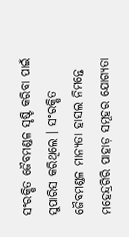ସଂରକ୍ଷିତ ଜୈବମଣ୍ଡଳ ସୃଷ୍ଟି କରିବା ପାଇଁ ସୁପାରିସ କରିଥିଲେ । ସଂରକ୍ଷିତ ଜୈବମଣ୍ଡଳ ମାନ୍ୟତା ହାସଲ ନିମନ୍ତେ ମହେନ୍ଦ୍ରଗିରି ପାହାଡ଼ ସମୂହର ଯୋଗ୍ୟତା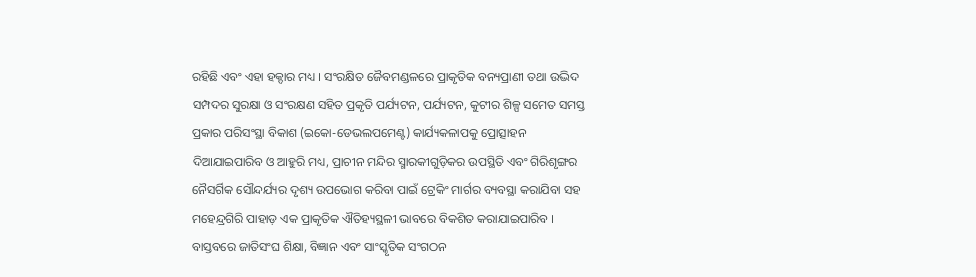ରହିଛି ଏବଂ ଏହା ହକ୍ଦାର ମଧ୍ୟ । ସଂରକ୍ଷିତ ଜୈବମଣ୍ଡଳରେ ପ୍ରାକୃତିକ ବନ୍ୟପ୍ରାଣୀ ତଥା ଉଦ୍ଭିଦ ସମ୍ପଦର ସୁରକ୍ଷା ଓ ସଂରକ୍ଷଣ ସହିତ ପ୍ରକୃତି ପର୍ଯ୍ୟଟନ, ପର୍ଯ୍ୟଟନ, କୁଟୀର ଶିଳ୍ପ ସମେତ ସମସ୍ତ ପ୍ରକାର ପରିସଂସ୍ଥା ବିକାଶ (ଇକୋ-ଡେଭଲପମେଣ୍ଟ) କାର୍ଯ୍ୟକଳାପକୁ ପ୍ରୋତ୍ସାହନ ଦିଆଯାଇପାରିବ ଓ ଆହୁରି ମଧ୍ୟ, ପ୍ରାଚୀନ ମନ୍ଦିର ସ୍ମାରକୀଗୁଡ଼ିକର ଉପସ୍ଥିତି ଏବଂ ଗିରିଶୃଙ୍ଗର ନୈସର୍ଗିକ ସୌନ୍ଦର୍ଯ୍ୟର ଦୃଶ୍ୟ ଉପଭୋଗ କରିବା ପାଇଁ ଟ୍ରେକିଂ ମାର୍ଗର ବ୍ୟବସ୍ଥା କରାଯିବା ସହ ମହେନ୍ଦ୍ରଗିରି ପାହାଡ଼ ଏକ ପ୍ରାକୃତିକ ଐତିହ୍ୟସ୍ଥଳୀ ଭାବରେ ବିକଶିତ କରାଯାଇପାରିବ । ବାସ୍ତବରେ ଜାତିସଂଘ ଶିକ୍ଷା, ବିଜ୍ଞାନ ଏବଂ ସାଂସ୍କୃତିକ ସଂଗଠନ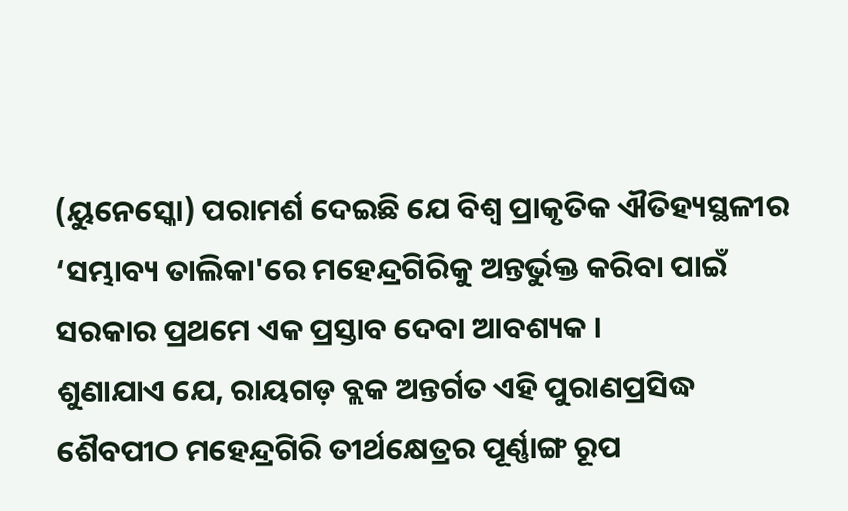(ୟୁନେସ୍କୋ) ପରାମର୍ଶ ଦେଇଛି ଯେ ବିଶ୍ୱ ପ୍ରାକୃତିକ ଐତିହ୍ୟସ୍ଥଳୀର ‘ସମ୍ଭାବ୍ୟ ତାଲିକା'ରେ ମହେନ୍ଦ୍ରଗିରିକୁ ଅନ୍ତର୍ଭୁକ୍ତ କରିବା ପାଇଁ ସରକାର ପ୍ରଥମେ ଏକ ପ୍ରସ୍ତାବ ଦେବା ଆବଶ୍ୟକ ।
ଶୁଣାଯାଏ ଯେ, ରାୟଗଡ଼ ବ୍ଲକ ଅନ୍ତର୍ଗତ ଏହି ପୁରାଣପ୍ରସିଦ୍ଧ ଶୈବପୀଠ ମହେନ୍ଦ୍ରଗିରି ତୀର୍ଥକ୍ଷେତ୍ରର ପୂର୍ଣ୍ଣାଙ୍ଗ ରୂପ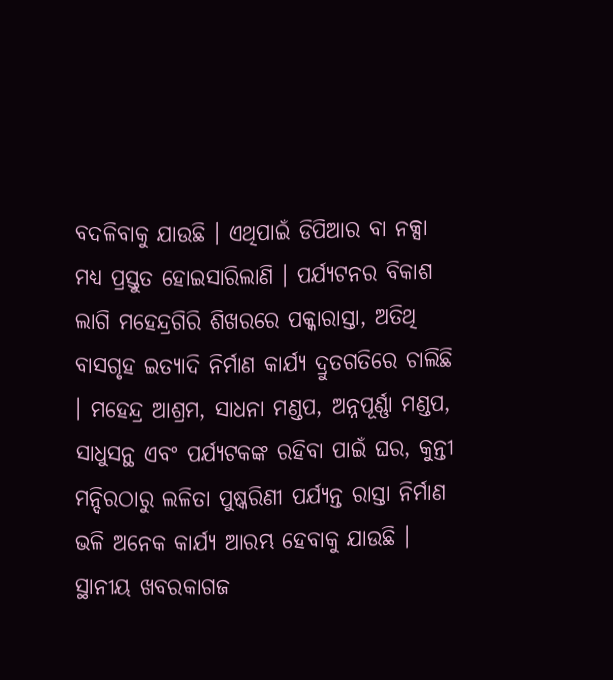ବଦଳିବାକୁ ଯାଉଛି । ଏଥିପାଇଁ ଡିପିଆର ବା ନକ୍ସା ମଧ୍ୟ ପ୍ରସ୍ତୁତ ହୋଇସାରିଲାଣି । ପର୍ଯ୍ୟଟନର ବିକାଶ ଲାଗି ମହେନ୍ଦ୍ରଗିରି ଶିଖରରେ ପକ୍କାରାସ୍ତା, ଅତିଥି ବାସଗୃହ ଇତ୍ୟାଦି ନିର୍ମାଣ କାର୍ଯ୍ୟ ଦ୍ରୁତଗତିରେ ଚାଲିଛି । ମହେନ୍ଦ୍ର ଆଶ୍ରମ, ସାଧନା ମଣ୍ଡପ, ଅନ୍ନପୂର୍ଣ୍ଣା ମଣ୍ଡପ, ସାଧୁସନ୍ଥ ଏବଂ ପର୍ଯ୍ୟଟକଙ୍କ ରହିବା ପାଇଁ ଘର, କୁନ୍ତୀ ମନ୍ଦିରଠାରୁ ଲଳିତା ପୁଷ୍କରିଣୀ ପର୍ଯ୍ୟନ୍ତ ରାସ୍ତା ନିର୍ମାଣ ଭଳି ଅନେକ କାର୍ଯ୍ୟ ଆରମ୍ଭ ହେବାକୁ ଯାଉଛି । ସ୍ଥାନୀୟ ଖବରକାଗଜ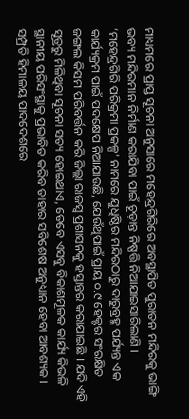ମାଧ୍ୟମରେ ପ୍ରାପ୍ତ ସୂଚନା ଅନୁସାରେ ମହେନ୍ଦ୍ରଗିରିରେ ଅବସ୍ଥାପିତ ପୁରାତନ ମନ୍ଦିରକୁ ଭାଙ୍ଗି ଭବ୍ୟ ମନ୍ଦିରମାନ ନିର୍ମାଣ କରାଯିବା ପାଇଁ ଚୂଡ଼ାନ୍ତ ନିଷ୍ପତ୍ତି ନିଆଯାଇସାରିଲାଣି । ‘ମହେନ୍ଦ୍ରଗିରି ପରିକ୍ରମା ପ୍ରକଳ୍ପ' ନାମରେ ଯୁଧିଷ୍ଠିର ମନ୍ଦିରଠାରୁ ଦାରୁବ୍ରହ୍ମ ପର୍ଯ୍ୟନ୍ତ ଏକ କାର୍ଯ୍ୟକ୍ରମ ପାଇଁ ପଦକ୍ଷେପ ନିଆଯାଉଛି, ଯେଉଁଥିପାଇଁ ପ୍ରାୟ ୦.୯ ହେକ୍ଟର ସଂରକ୍ଷିତ ଜଙ୍ଗଲ କିସମ ପରିବର୍ତ୍ତନ କରି ଜିଲ୍ଲା ରାଜସ୍ୱ ପ୍ରଶାସନକୁ ହସ୍ତାନ୍ତର କରାଯାଇଛି । ଯଦି ଏହି ସୂତ୍ରରୁ ମିଳିଥିବା ସୂଚନା ସତ୍ୟ ହୋଇଥାଏ, ତେବେ ଏସବୁ ବିକାଶମୂଳକ କାର୍ଯ୍ୟ କିଭଳି ସ୍ଥାନୀୟ ପରିସଂସ୍ଥାକୁ ପ୍ରଭାବିତ କରିବ ତାହାର ସବିଶେଷ ଅନୁଧ୍ୟାନ ହେବା ଆବଶ୍ୟକ ।
ସମ୍ପ୍ରତି ହିମାଳୟ ପାଦଦେଶରେ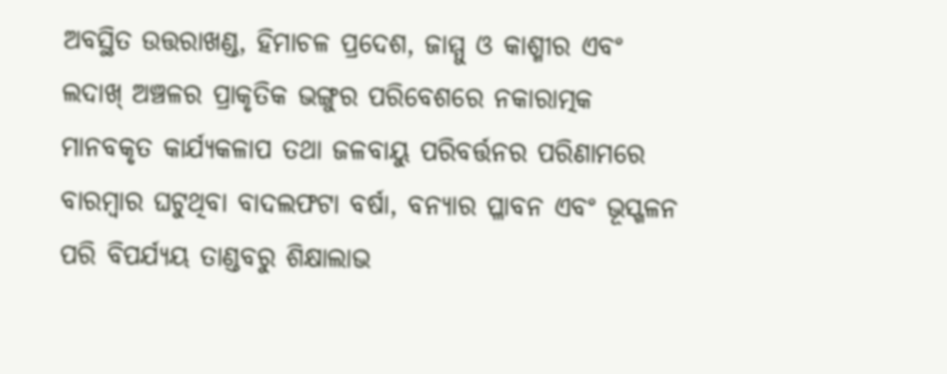ଅବସ୍ଥିତ ଉତ୍ତରାଖଣ୍ଡ, ହିମାଚଳ ପ୍ରଦେଶ, ଜାମ୍ମୁ ଓ କାଶ୍ମୀର ଏବଂ ଲଦାଖ୍ ଅଞ୍ଚଳର ପ୍ରାକୃତିକ ଭଙ୍ଗୁର ପରିବେଶରେ ନକାରାତ୍ମକ ମାନବକୃତ କାର୍ଯ୍ୟକଳାପ ତଥା ଜଳବାୟୁ ପରିବର୍ତ୍ତନର ପରିଣାମରେ ବାରମ୍ବାର ଘଟୁଥିବା ବାଦଲଫଟା ବର୍ଷା, ବନ୍ୟାର ପ୍ଳାବନ ଏବଂ ଭୂସ୍ଖଳନ ପରି ବିପର୍ଯ୍ୟୟ ତାଣ୍ଡବରୁ ଶିକ୍ଷାଲାଭ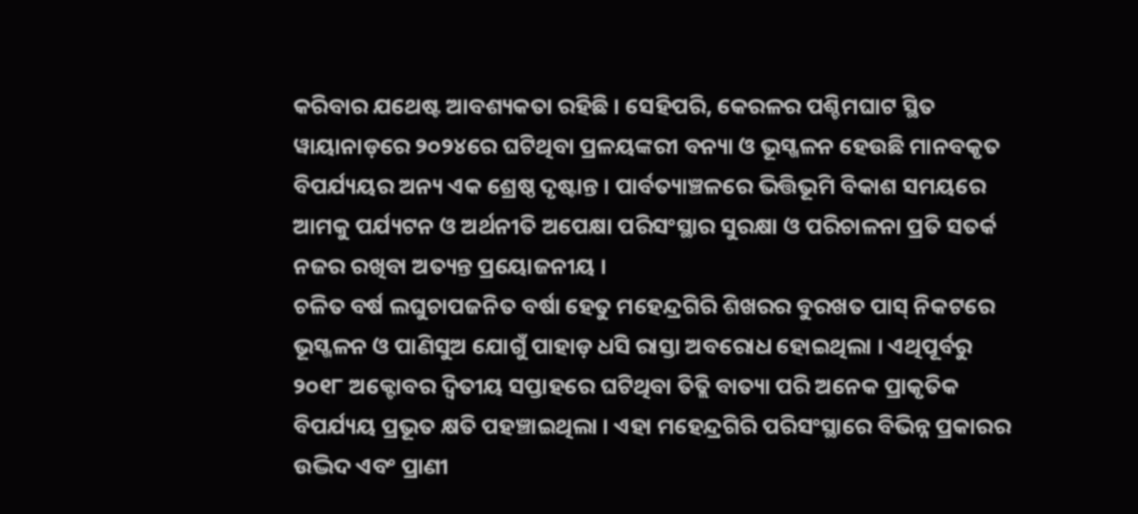କରିବାର ଯଥେଷ୍ଟ ଆବଶ୍ୟକତା ରହିଛି । ସେହିପରି, କେରଳର ପଶ୍ଚିମଘାଟ ସ୍ଥିତ ୱାୟାନାଡ଼ରେ ୨୦୨୪ରେ ଘଟିଥିବା ପ୍ରଳୟଙ୍କରୀ ବନ୍ୟା ଓ ଭୂସ୍ଖଳନ ହେଉଛି ମାନବକୃତ ବିପର୍ଯ୍ୟୟର ଅନ୍ୟ ଏକ ଶ୍ରେଷ୍ଠ ଦୃଷ୍ଟାନ୍ତ । ପାର୍ବତ୍ୟାଞ୍ଚଳରେ ଭିତ୍ତିଭୂମି ବିକାଶ ସମୟରେ ଆମକୁ ପର୍ଯ୍ୟଟନ ଓ ଅର୍ଥନୀତି ଅପେକ୍ଷା ପରିସଂସ୍ଥାର ସୁରକ୍ଷା ଓ ପରିଚାଳନା ପ୍ରତି ସତର୍କ ନଜର ରଖିବା ଅତ୍ୟନ୍ତ ପ୍ରୟୋଜନୀୟ ।
ଚଳିତ ବର୍ଷ ଲଘୁଚାପଜନିତ ବର୍ଷା ହେତୁ ମହେନ୍ଦ୍ରଗିରି ଶିଖରର ବୁରଖତ ପାସ୍ ନିକଟରେ ଭୂସ୍ଖଳନ ଓ ପାଣିସୁଅ ଯୋଗୁଁ ପାହାଡ଼ ଧସି ରାସ୍ତା ଅବରୋଧ ହୋଇଥିଲା । ଏଥିପୂର୍ବରୁ ୨୦୧୮ ଅକ୍ଟୋବର ଦ୍ୱିତୀୟ ସପ୍ତାହରେ ଘଟିଥିବା ତିତ୍ଲି ବାତ୍ୟା ପରି ଅନେକ ପ୍ରାକୃତିକ ବିପର୍ଯ୍ୟୟ ପ୍ରଭୂତ କ୍ଷତି ପହଞ୍ଚାଇଥିଲା । ଏହା ମହେନ୍ଦ୍ରଗିରି ପରିସଂସ୍ଥାରେ ବିଭିନ୍ନ ପ୍ରକାରର ଉଦ୍ଭିଦ ଏବଂ ପ୍ରାଣୀ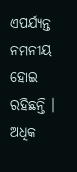ଏପର୍ଯ୍ୟନ୍ତ ନମନୀୟ ହୋଇ ରହିଛନ୍ତି । ଅଧିକ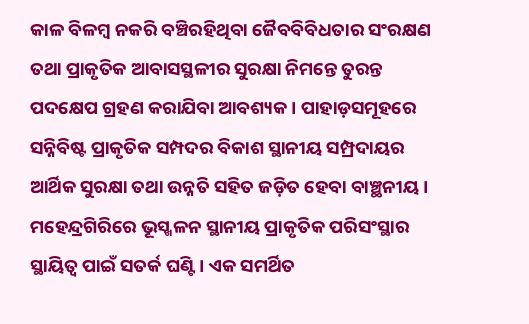କାଳ ବିଳମ୍ବ ନକରି ବଞ୍ଚିରହିଥିବା ଜୈବବିବିଧତାର ସଂରକ୍ଷଣ ତଥା ପ୍ରାକୃତିକ ଆବାସସ୍ଥଳୀର ସୁରକ୍ଷା ନିମନ୍ତେ ତୁରନ୍ତ ପଦକ୍ଷେପ ଗ୍ରହଣ କରାଯିବା ଆବଶ୍ୟକ । ପାହାଡ଼ସମୂହରେ ସନ୍ନିବିଷ୍ଟ ପ୍ରାକୃତିକ ସମ୍ପଦର ବିକାଶ ସ୍ଥାନୀୟ ସମ୍ପ୍ରଦାୟର ଆର୍ଥିକ ସୁରକ୍ଷା ତଥା ଉନ୍ନତି ସହିତ ଜଡ଼ିତ ହେବା ବାଞ୍ଛନୀୟ ।
ମହେନ୍ଦ୍ରଗିରିରେ ଭୂସ୍ଖଳନ ସ୍ଥାନୀୟ ପ୍ରାକୃତିକ ପରିସଂସ୍ଥାର ସ୍ଥାୟିତ୍ୱ ପାଇଁ ସତର୍କ ଘଣ୍ଟି । ଏକ ସମର୍ଥିତ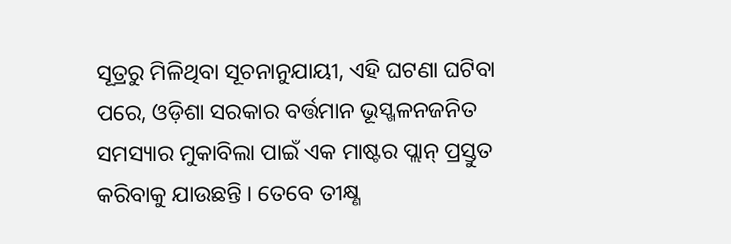ସୂତ୍ରରୁ ମିଳିଥିବା ସୂଚନାନୁଯାୟୀ, ଏହି ଘଟଣା ଘଟିବା ପରେ, ଓଡ଼ିଶା ସରକାର ବର୍ତ୍ତମାନ ଭୂସ୍ଖଳନଜନିତ ସମସ୍ୟାର ମୁକାବିଲା ପାଇଁ ଏକ ମାଷ୍ଟର ପ୍ଲାନ୍ ପ୍ରସ୍ତୁତ କରିବାକୁ ଯାଉଛନ୍ତି । ତେବେ ତୀକ୍ଷ୍ଣ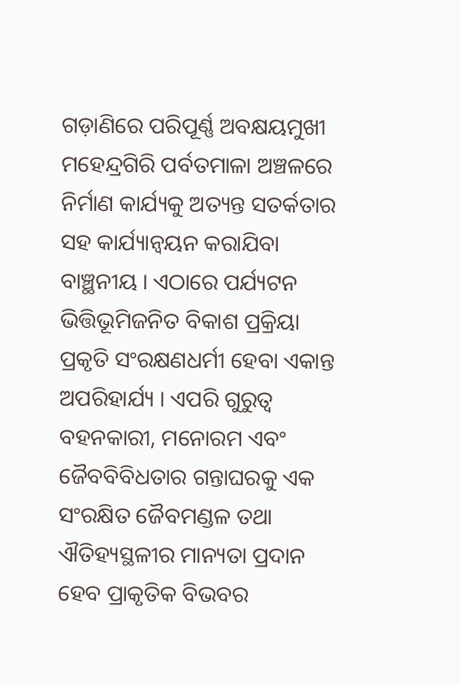ଗଡ଼ାଣିରେ ପରିପୂର୍ଣ୍ଣ ଅବକ୍ଷୟମୁଖୀ ମହେନ୍ଦ୍ରଗିରି ପର୍ବତମାଳା ଅଞ୍ଚଳରେ ନିର୍ମାଣ କାର୍ଯ୍ୟକୁ ଅତ୍ୟନ୍ତ ସତର୍କତାର ସହ କାର୍ଯ୍ୟାନ୍ୱୟନ କରାଯିବା ବାଞ୍ଛନୀୟ । ଏଠାରେ ପର୍ଯ୍ୟଟନ ଭିତ୍ତିଭୂମିଜନିତ ବିକାଶ ପ୍ରକ୍ରିୟା ପ୍ରକୃତି ସଂରକ୍ଷଣଧର୍ମୀ ହେବା ଏକାନ୍ତ ଅପରିହାର୍ଯ୍ୟ । ଏପରି ଗୁରୁତ୍ୱ ବହନକାରୀ, ମନୋରମ ଏବଂ ଜୈବବିବିଧତାର ଗନ୍ତାଘରକୁ ଏକ ସଂରକ୍ଷିତ ଜୈବମଣ୍ଡଳ ତଥା ଐତିହ୍ୟସ୍ଥଳୀର ମାନ୍ୟତା ପ୍ରଦାନ ହେବ ପ୍ରାକୃତିକ ବିଭବର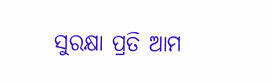ସୁରକ୍ଷା ପ୍ରତି ଆମ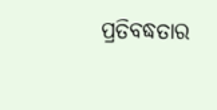ପ୍ରତିବଦ୍ଧତାର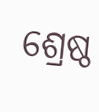ଶ୍ରେଷ୍ଠ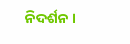ନିଦର୍ଶନ ।